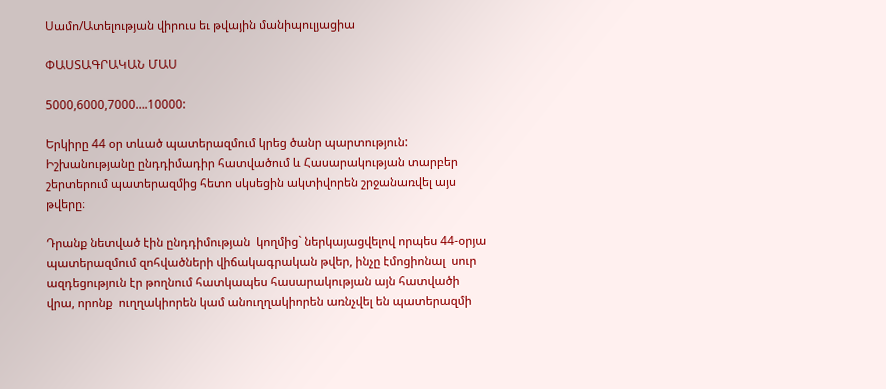Սամո/Ատելության վիրուս եւ թվային մանիպուլյացիա

ՓԱՍՏԱԳՐԱԿԱՆ ՄԱՍ

5000,6000,7000….10000:

Երկիրը 44 օր տևած պատերազմում կրեց ծանր պարտություն: Իշխանությանը ընդդիմադիր հատվածում և Հասարակության տարբեր շերտերում պատերազմից հետո սկսեցին ակտիվորեն շրջանառվել այս թվերը։

Դրանք նետված էին ընդդիմության  կողմից` ներկայացվելով որպես 44-օրյա պատերազմում զոհվածների վիճակագրական թվեր, ինչը էմոցիոնալ  սուր ազդեցություն էր թողնում հատկապես հասարակության այն հատվածի վրա, որոնք  ուղղակիորեն կամ անուղղակիորեն առնչվել են պատերազմի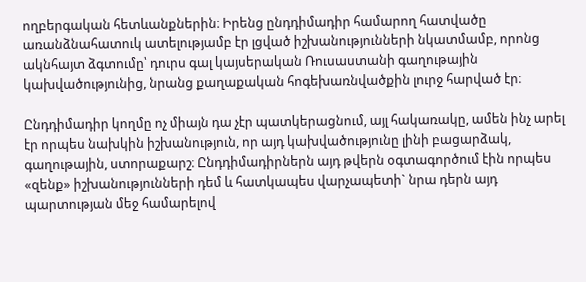ողբերգական հետևանքներին։ Իրենց ընդդիմադիր համարող հատվածը առանձնահատուկ ատելությամբ էր լցված իշխանությունների նկատմամբ, որոնց ակնհայտ ձգտումը՝ դուրս գալ կայսերական Ռուսաստանի գաղութային կախվածությունից, նրանց քաղաքական հոգեխառնվածքին լուրջ հարված էր։

Ընդդիմադիր կողմը ոչ միայն դա չէր պատկերացնում, այլ հակառակը, ամեն ինչ արել էր որպես նախկին իշխանություն, որ այդ կախվածությունը լինի բացարձակ, գաղութային, ստորաքարշ։ Ընդդիմադիրներն այդ թվերն օգտագործում էին որպես «զենք» իշխանությունների դեմ և հատկապես վարչապետի` նրա դերն այդ պարտության մեջ համարելով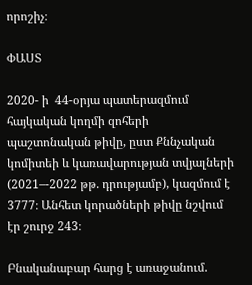որոշիչ։

ՓԱՍՏ

2020- ի  44-օրյա պատերազմում հայկական կողմի զոհերի պաշտոնական թիվը, ըստ Քննչական կոմիտեի և կառավարության տվյալների (2021–-2022 թթ. դրությամբ), կազմում է 3777։ Անհետ կորածների թիվը նշվում էր շուրջ 243։

Բնականաբար հարց է առաջանում.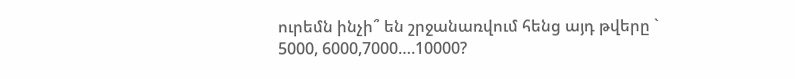ուրեմն ինչի՞ են շրջանառվում հենց այդ թվերը ` 5000, 6000,7000….10000?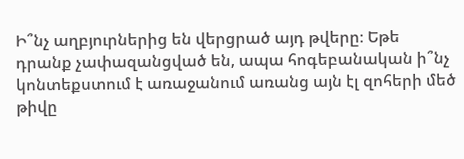Ի՞նչ աղբյուրներից են վերցրած այդ թվերը։ Եթե դրանք չափազանցված են, ապա հոգեբանական ի՞նչ կոնտեքստում է առաջանում առանց այն էլ զոհերի մեծ թիվը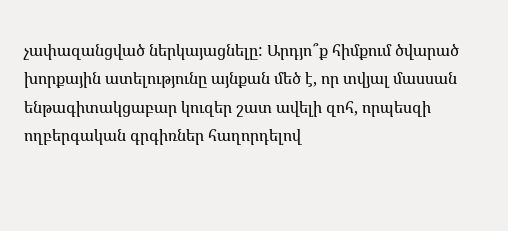չափազանցված ներկայացնելը: Արդյո՞ք հիմքում ծվարած խորքային ատելությունը այնքան մեծ է, որ տվյալ մասսան ենթագիտակցաբար կուզեր շատ ավելի զոհ, որպեսզի ողբերգական գրգիռներ հաղորդելով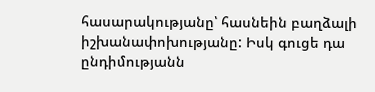հասարակությանը՝ հասնեին բաղձալի իշխանափոխությանը: Իսկ գուցե դա ընդիմությանն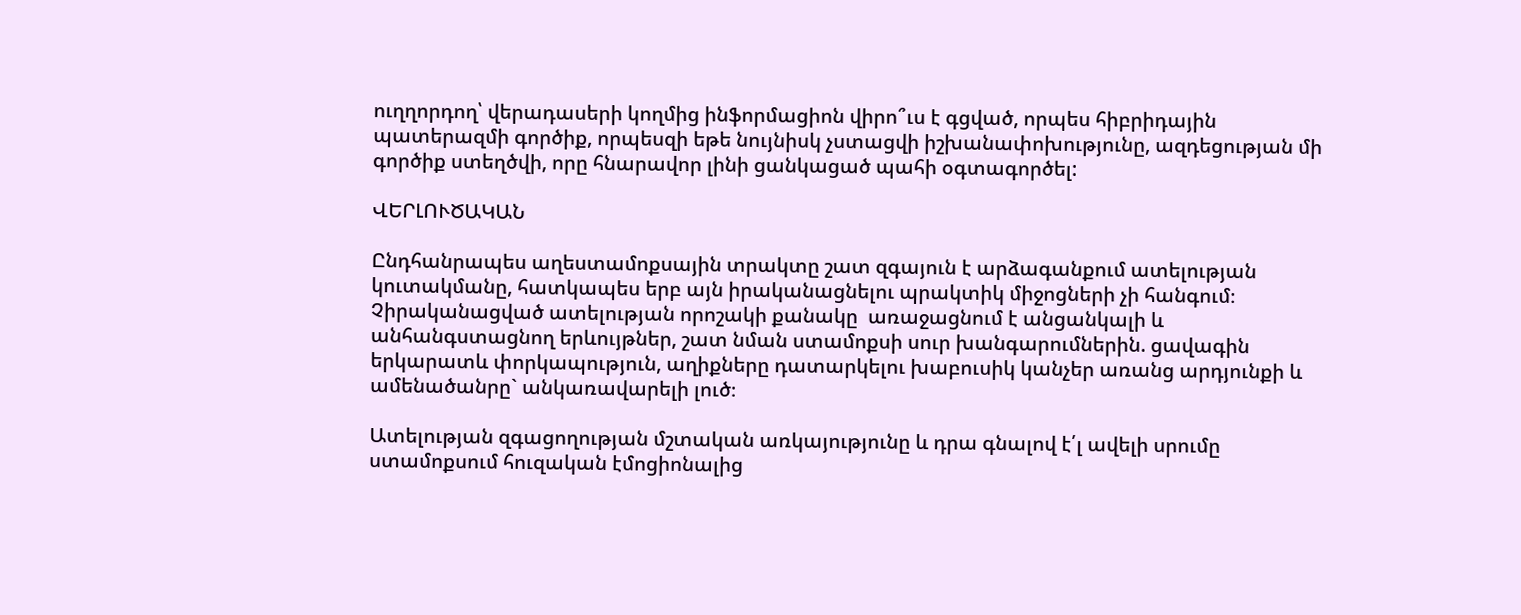ուղղորդող՝ վերադասերի կողմից ինֆորմացիոն վիրո՞ւս է գցված, որպես հիբրիդային պատերազմի գործիք, որպեսզի եթե նույնիսկ չստացվի իշխանափոխությունը, ազդեցության մի գործիք ստեղծվի, որը հնարավոր լինի ցանկացած պահի օգտագործել:

ՎԵՐԼՈՒԾԱԿԱՆ

Ընդհանրապես աղեստամոքսային տրակտը շատ զգայուն է արձագանքում ատելության կուտակմանը, հատկապես երբ այն իրականացնելու պրակտիկ միջոցների չի հանգում։ Չիրականացված ատելության որոշակի քանակը  առաջացնում է անցանկալի և անհանգստացնող երևույթներ, շատ նման ստամոքսի սուր խանգարումներին. ցավագին երկարատև փորկապություն, աղիքները դատարկելու խաբուսիկ կանչեր առանց արդյունքի և ամենածանրը` անկառավարելի լուծ։

Ատելության զգացողության մշտական առկայությունը և դրա գնալով է՛լ ավելի սրումը ստամոքսում հուզական էմոցիոնալից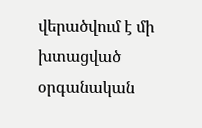վերածվում է մի խտացված օրգանական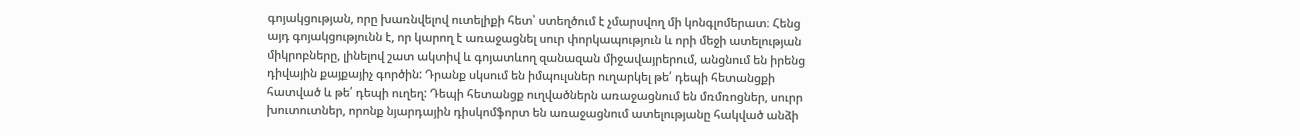գոյակցության, որը խառնվելով ուտելիքի հետ՝ ստեղծում է չմարսվող մի կոնգլոմերատ։ Հենց այդ գոյակցությունն է, որ կարող է առաջացնել սուր փորկապություն և որի մեջի ատելության միկրոբները, լինելով շատ ակտիվ և գոյատևող զանազան միջավայրերում, անցնում են իրենց դիվային քայքայիչ գործին: Դրանք սկսում են իմպուլսներ ուղարկել թե՛ դեպի հետանցքի հատված և թե՛ դեպի ուղեղ: Դեպի հետանցք ուղվածներն առաջացնում են մռմռոցներ, սուրր  խուտուտներ, որոնք նյարդային դիսկոմֆորտ են առաջացնում ատելությանը հակված անձի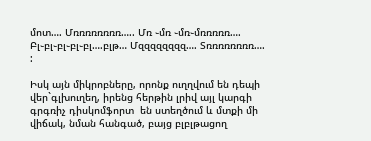մոտ…. Մռռռռռռռռ….. Մռ ֊մռ ֊մռ֊մռռռռռ…. Բլ֊բլ֊բլ֊բլ֊բլ….բլթ… Մզզզզզզզզ…. Տռռռռռռռռ…. :

Իսկ այն միկրոբները, որոնք ուղղվում են դեպի վեր`գլխուղեղ, իրենց հերթին լրիվ այլ կարգի գրգռիչ դիսկոմֆորտ  են ստեղծում և մտքի մի վիճակ, նման հանգած, բայց բլբլթացող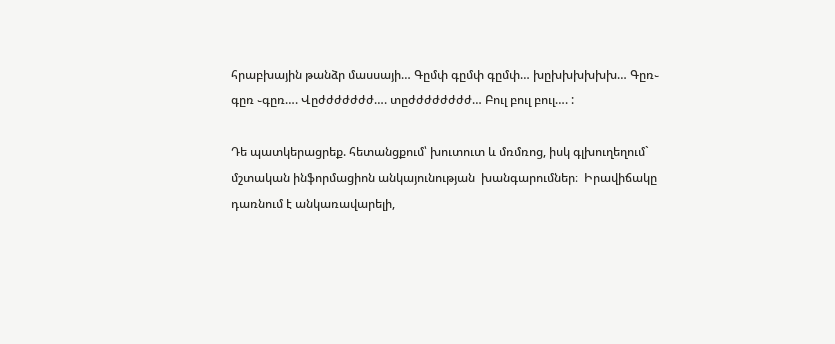հրաբխային թանձր մասսայի… Գըմփ գըմփ գըմփ… խըխխխխխխ… Գըռ֊ գըռ ֊գըռ…. Վըժժժժժժժ…. տըժժժժժժժժ… Բուլ բուլ բուլ…. :

Դե պատկերացրեք. հետանցքում՝ խուտուտ և մռմռոց, իսկ գլխուղեղում` մշտական ինֆորմացիոն անկայունության  խանգարումներ։  Իրավիճակը դառնում է անկառավարելի,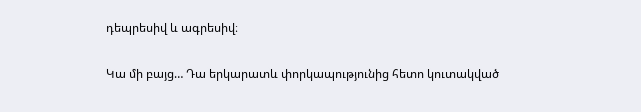դեպրեսիվ և ագրեսիվ։

Կա մի բայց… Դա երկարատև փորկապությունից հետո կուտակված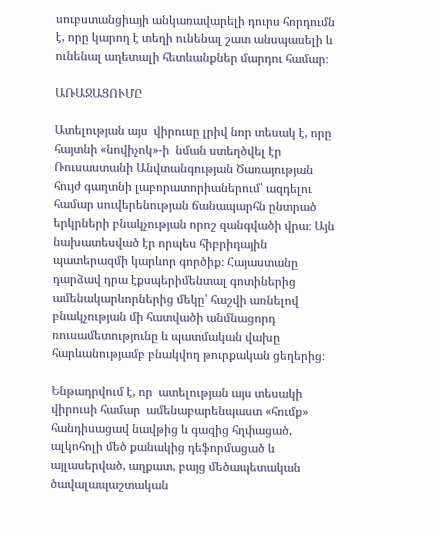սուբստանցիայի անկառավարելի դուրս հորդումն է, որը կարող է տեղի ունենալ շատ անսպասելի և ունենալ աղետալի հետևանքներ մարդու համար։

ԱՌԱՋԱՑՈՒՄԸ

Ատելության այս  վիրուսը լրիվ նոր տեսակ է, որը հայտնի «նովիչոկ»-ի  նման ստեղծվել էր Ռուսաստանի Անվտանգության Ծառայության հույժ գաղտնի լաբորատորիաներում՝ ազդելու համար սուվերենության ճանապարհն ընտրած երկրների բնակչության որոշ զանգվածի վրա։ Այն նախատեսված էր որպես հիբրիդային պատերազմի կարևոր գործիք։ Հայաստանը դարձավ դրա էքսպերիմենտալ գոտիներից ամենակարևորներից մեկը՝ հաշվի առնելով բնակչության մի հատվածի անմնացորդ ռուսամետությունը և պատմական վախը հարևանությամբ բնակվող թուրքական ցեղերից։

Ենթադրվում է, որ  ատելության այս տեսակի վիրուսի համար  ամենաբարենպաստ «հումք» հանդիսացավ նավթից և գազից հղփացած, ալկոհոլի մեծ քանակից դեֆորմացած և այլասերված, աղքատ, բայց մեծապետական ծավալապաշտական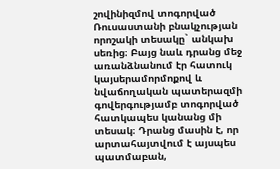շովինիզմով տոգորված Ռուսաստանի բնակչության որոշակի տեսակը` անկախ սեռից։ Բայց նաև դրանց մեջ  առանձնանում էր հատուկ կայսերամորմոքով և նվաճողական պատերազմի գովերգությամբ տոգորված հատկապես կանանց մի տեսակ։ Դրանց մասին է, որ արտահայտվում է այսպես պատմաբան,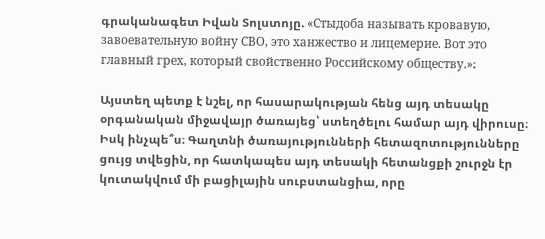գրականագետ Իվան Տոլստոյը. «Стыдоба называть кровавую, завоевательную войну СВО, это ханжество и лицемерие. Вот это главный грех, который свойственно Российскому обществу.»։

Այստեղ պետք է նշել, որ հասարակության հենց այդ տեսակը օրգանական միջավայր ծառայեց՝ ստեղծելու համար այդ վիրուսը։ Իսկ ինչպե՞ս։ Գաղտնի ծառայությունների հետազոտությունները ցույց տվեցին, որ հատկապես այդ տեսակի հետանցքի շուրջն էր կուտակվում մի բացիլային սուբստանցիա, որը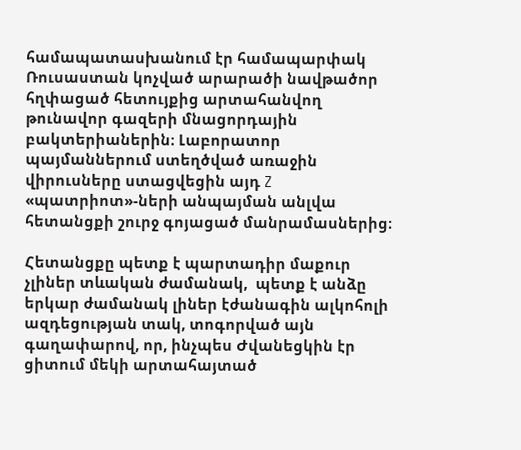համապատասխանում էր համապարփակ Ռուսաստան կոչված արարածի նավթածոր հղփացած հետույքից արտահանվող թունավոր գազերի մնացորդային բակտերիաներին։ Լաբորատոր պայմաններում ստեղծված առաջին վիրուսները ստացվեցին այդ Z «պատրիոտ»-ների անպայման անլվա հետանցքի շուրջ գոյացած մանրամասներից։

Հետանցքը պետք է պարտադիր մաքուր չլիներ տևական ժամանակ,  պետք է անձը երկար ժամանակ լիներ էժանագին ալկոհոլի ազդեցության տակ, տոգորված այն գաղափարով, որ, ինչպես Ժվանեցկին էր ցիտում մեկի արտահայտած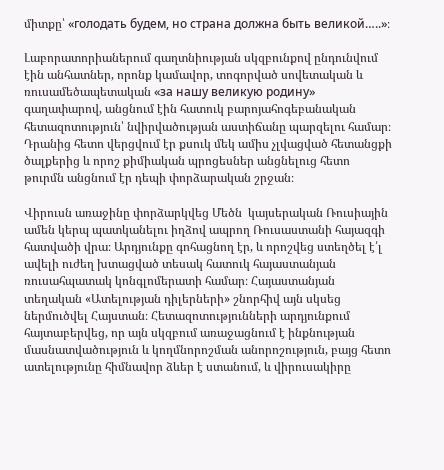միտքը՝ «голодать будем, но страна должна быть великой…..»։

Լաբորատորիաներում գաղտնիության սկզբունքով ընդունվում էին անհատներ, որոնք կամավոր, տոգորված սովետական և ռուսամեծապետական «за нашу великую родину» գաղափարով, անցնում էին հատուկ բարոյահոգեբանական հետազոտություն՝ նվիրվածության աստիճանը պարզելու համար։ Դրանից հետո վերցվում էր քսուկ մեկ ամիս չլվացված հետանցքի ծալքերից և որոշ քիմիական պրոցեսներ անցնելուց հետո  թուրմն անցնում էր դեպի փորձարական շրջան։

Վիրուսն առաջինը փորձարկվեց Մեծն  կայսերական Ռուսիային ամեն կերպ պատկանելու իղձով ապրող Ռուսաստանի հայազգի հատվածի վրա։ Արդյունքը գոհացնող էր, և որոշվեց ստեղծել է՛լ ավելի ուժեղ խտացված տեսակ հատուկ հայաստանյան ռուսահպատակ կոնգլոմերատի համար։ Հայաստանյան տեղական «Ատելության դիլերների» շնորհիվ այն սկսեց ներմուծվել Հայստան։ Հետազոտությունների արդյունքում հայտաբերվեց, որ այն սկզբում առաջացնում է ինքնության մասնատվածություն և կողմնորոշման անորոշություն, բայց հետո ատելությունը հիմնավոր ձևեր է ստանում, և վիրուսակիրը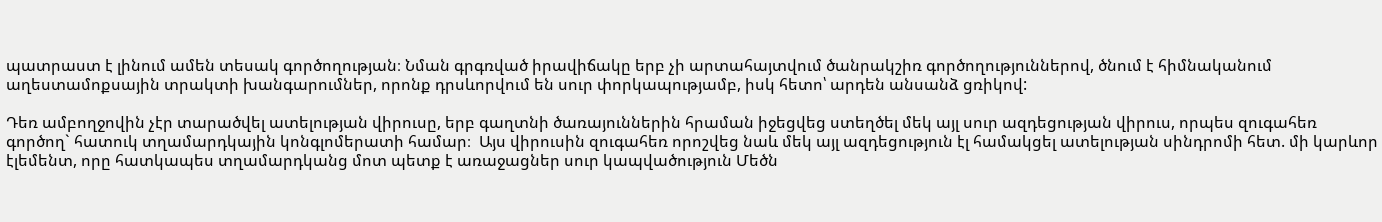պատրաստ է լինում ամեն տեսակ գործողության։ Նման գրգռված իրավիճակը երբ չի արտահայտվում ծանրակշիռ գործողություններով, ծնում է հիմնականում աղեստամոքսային տրակտի խանգարումներ, որոնք դրսևորվում են սուր փորկապությամբ, իսկ հետո՝ արդեն անսանձ ցռիկով:

Դեռ ամբողջովին չէր տարածվել ատելության վիրուսը, երբ գաղտնի ծառայուններին հրաման իջեցվեց ստեղծել մեկ այլ սուր ազդեցության վիրուս, որպես զուգահեռ գործող` հատուկ տղամարդկային կոնգլոմերատի համար։  Այս վիրուսին զուգահեռ որոշվեց նաև մեկ այլ ազդեցություն էլ համակցել ատելության սինդրոմի հետ. մի կարևոր էլեմենտ, որը հատկապես տղամարդկանց մոտ պետք է առաջացներ սուր կապվածություն Մեծն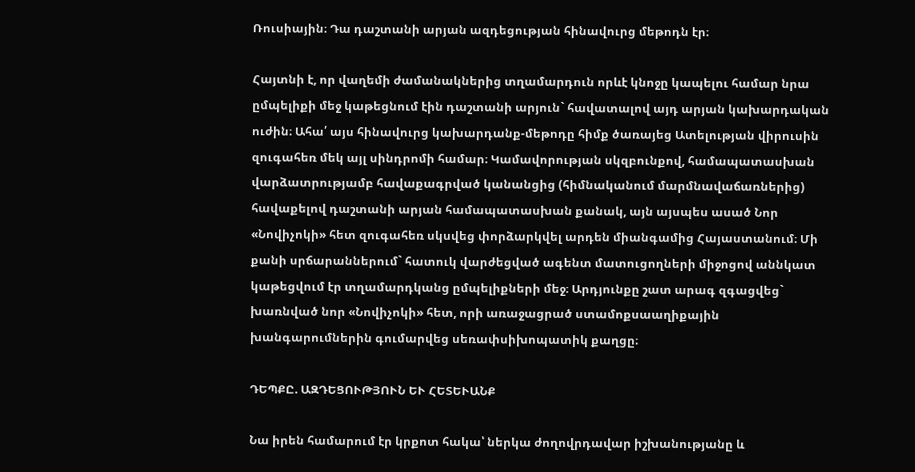Ռուսիային։ Դա դաշտանի արյան ազդեցության հինավուրց մեթոդն էր։

Հայտնի է, որ վաղեմի ժամանակներից տղամարդուն որևէ կնոջը կապելու համար նրա ըմպելիքի մեջ կաթեցնում էին դաշտանի արյուն` հավատալով այդ արյան կախարդական ուժին։ Ահա՛ այս հինավուրց կախարդանք-մեթոդը հիմք ծառայեց Ատելության վիրուսին զուգահեռ մեկ այլ սինդրոմի համար։ Կամավորության սկզբունքով, համապատասխան վարձատրությամբ հավաքագրված կանանցից (հիմնականում մարմնավաճառներից) հավաքելով դաշտանի արյան համապատասխան քանակ, այն այսպես ասած Նոր «Նովիչոկի» հետ զուգահեռ սկսվեց փորձարկվել արդեն միանգամից Հայաստանում։ Մի քանի սրճարաններում` հատուկ վարժեցված ագենտ մատուցողների միջոցով աննկատ կաթեցվում էր տղամարդկանց ըմպելիքների մեջ։ Արդյունքը շատ արագ զգացվեց` խառնված նոր «Նովիչոկի» հետ, որի առաջացրած ստամոքսաաղիքային խանգարումներին գումարվեց սեռափսիխոպատիկ քաղցը։

ԴԵՊՔԸ. ԱԶԴԵՑՈՒԹՅՈՒՆ ԵՒ ՀԵՏԵՒԱՆՔ

Նա իրեն համարում էր կրքոտ հակա՝ ներկա ժողովրդավար իշխանությանը և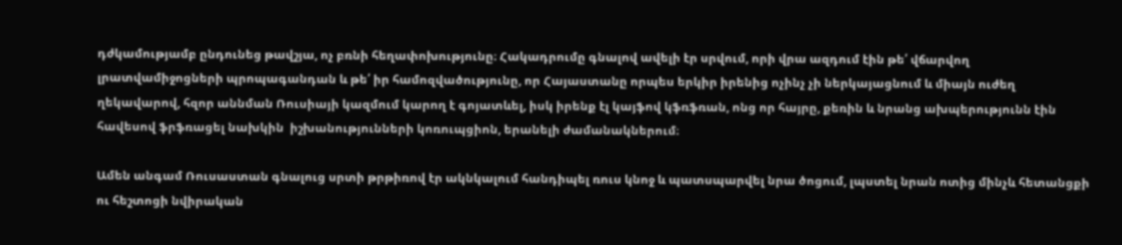դժկամությամբ ընդունեց թավշյա, ոչ բռնի հեղափոխությունը։ Հակադրումը գնալով ավելի էր սրվում, որի վրա ազդում էին թե՛ վճարվող լրատվամիջոցների պրոպագանդան և թե՛ իր համոզվածությունը, որ Հայաստանը որպես երկիր իրենից ոչինչ չի ներկայացնում և միայն ուժեղ ղեկավարով, հզոր աննման Ռուսիայի կազմում կարող է գոյատևել, իսկ իրենք էլ կայֆով կֆռֆռան, ոնց որ հայրը, քեռին և նրանց ախպերությունն էին հավեսով ֆրֆռացել նախկին  իշխանությունների կոռուպցիոն, երանելի ժամանակներում։

Ամեն անգամ Ռուսաստան գնալուց սրտի թրթիռով էր ակնկալում հանդիպել ռուս կնոջ և պատսպարվել նրա ծոցում, լպստել նրան ոտից մինչև հետանցքի ու հեշտոցի նվիրական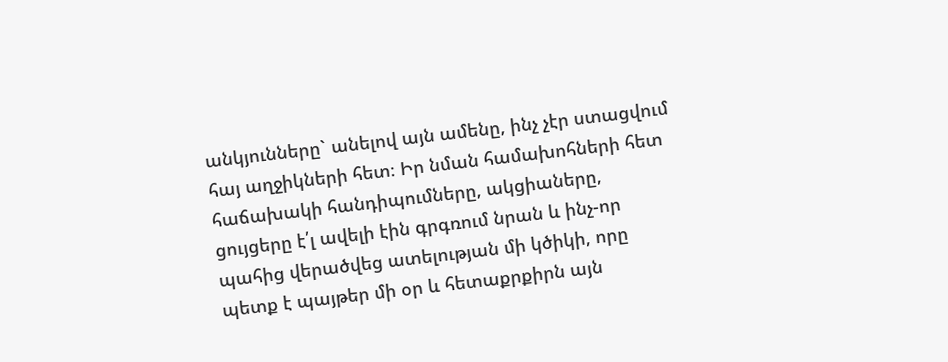անկյունները` անելով այն ամենը, ինչ չէր ստացվում հայ աղջիկների հետ։ Իր նման համախոհների հետ հաճախակի հանդիպումները, ակցիաները, ցույցերը է՛լ ավելի էին գրգռում նրան և ինչ-որ պահից վերածվեց ատելության մի կծիկի, որը պետք է պայթեր մի օր և հետաքրքիրն այն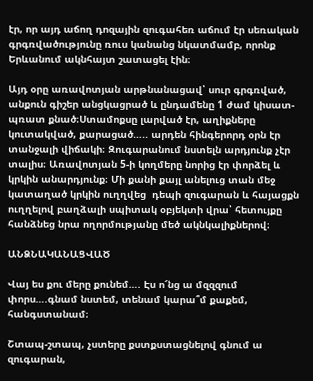էր, որ այդ աճող դոզային զուգահեռ աճում էր սեռական գրգռվածությունը ռուս կանանց նկատմամբ, որոնք Երևանում ակնհայտ շատացել էին։

Այդ օրը առավոտյան արթնանացավ՝ սուր գրգռված, անքուն գիշեր անցկացրած և ընդամենը 1 ժամ կիսատ-պռատ քնած։Ստամոքսը լարված էր, աղիքները կուտակված, քարացած….. արդեն հինգերորդ օրն էր տանջալի վիճակի։ Զուգարանում նստելն արդյունք չէր տալիս։ Առավոտյան 5-ի կողմերը նորից էր փորձել և կրկին անարդյունք։ Մի քանի քայլ անելուց տան մեջ կատաղած կրկին ուղղվեց  դեպի զուգարան և հայացքն ուղղելով բաղձալի սպիտակ օբյեկտի վրա՝ հետույքը հանձնեց նրա ողորմությանը մեծ ակնկալիքներով։

ԱՆՁՆԱԿԱՆԱՑՎԱԾ

Վայ ես քու մերը քունեմ…. Էս ո՜նց ա մզզզում փորս….գնամ նստեմ, տենամ կարա՞մ քաքեմ, հանգստանամ։

Շտապ-շտապ, չստերը քստքստացնելով գնում ա զուգարան,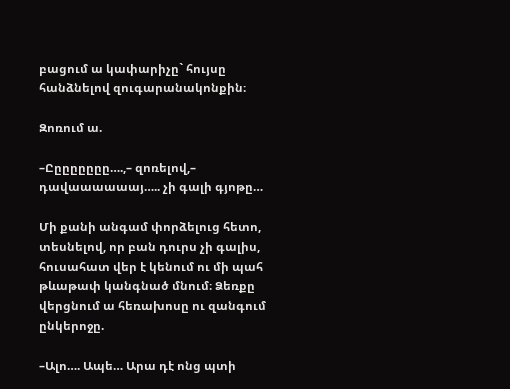բացում ա կափարիչը` հույսը հանձնելով զուգարանակոնքին։

Զոռում ա.

–Ըըըըըըըը….,– զոռելով,– դավաաաաաայ….. չի գալի գյոթը…

Մի քանի անգամ փորձելուց հետո, տեսնելով, որ բան դուրս չի գալիս, հուսահատ վեր է կենում ու մի պահ թևաթափ կանգնած մնում։ Ձեռքը վերցնում ա հեռախոսը ու զանգում ընկերոջը.

–Ալո…. Ապե… Արա դէ ոնց պտի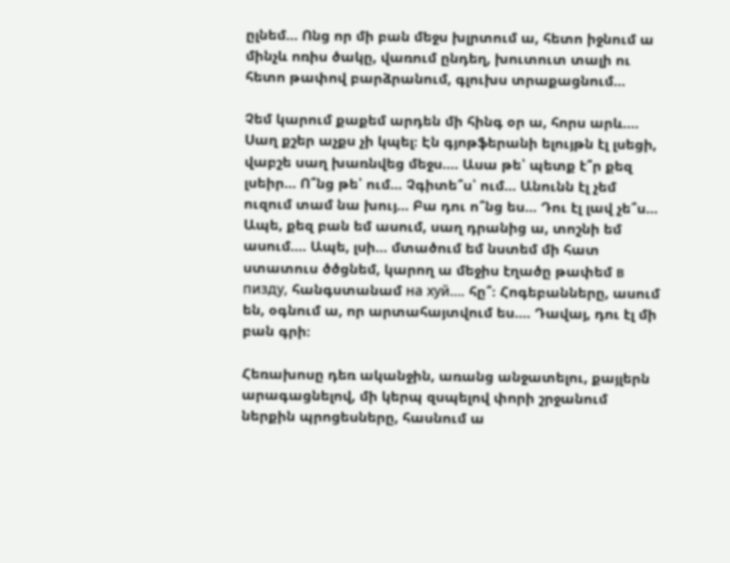ըլնեմ… Ոնց որ մի բան մեջս խլրտում ա, հետո իջնում ա մինչև ոռիս ծակը, վառում ընդեղ, խուտուտ տալի ու հետո թափով բարձրանում, գլուխս տրաքացնում…

Չեմ կարում քաքեմ արդեն մի հինգ օր ա, հորս արև…. Սաղ քշեր աչքս չի կպել։ Էն գյոթֆերանի ելույթն էլ լսեցի, վաբշե սաղ խառնվեց մեջս…. Ասա թե՝ պետք է՞ր քեզ լսեիր… Ո՞նց թե՝ ում… Չգիտե՞ս՝ ում… Անունն էլ չեմ ուզում տամ նա խույ… Բա դու ո՞նց ես… Դու էլ լավ չե՞ս… Ապե, քեզ բան եմ ասում, սաղ դրանից ա, տոշնի եմ ասում…. Ապե, լսի… մտածում եմ նստեմ մի հատ ստատուս ծծցնեմ, կարող ա մեջիս էղածը թափեմ в пизду, հանգստանամ на хуй…. հը՞։ Հոգեբանները, ասում են, օգնում ա, որ արտահայտվում ես…. Դավայ, դու էլ մի բան գրի։

Հեռախոսը դեռ ականջին, առանց անջատելու, քայլերն արագացնելով, մի կերպ զսպելով փորի շրջանում ներքին պրոցեսները, հասնում ա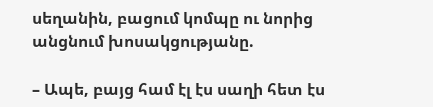սեղանին, բացում կոմպը ու նորից անցնում խոսակցությանը.

– Ապե, բայց համ էլ էս սաղի հետ էս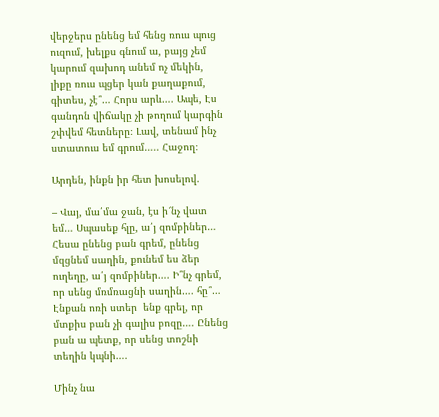վերջերս ընենց եմ հենց ռուս պուց ուզում, խելքս գնում ա, բայց չեմ կարում զախոդ անեմ ոչ մեկին, լիքը ռուս պցեր կան քաղաքում, գիտես, չէ՞… Հորս արև…. Ապե, Էս գանդոն վիճակը չի թողում կարգին շփվեմ հետները։ Լավ, տենամ ինչ ստատուս եմ գրում….. Հաջող։

Արդեն, ինքն իր հետ խոսելով.

– Վայ, մա՛մա ջան, էս ի՜նչ վատ եմ… Սպասեք հլը, ա՛յ զոմբիներ… Հեսա ընենց բան գրեմ, ընենց մզցնեմ սաղին, քունեմ ես ձեր ուղեղը, ա՛յ զոմբիներ…. Ի՞նչ գրեմ, որ սենց մռմռացնի սաղին…. հը՞… Էնքան ոռի ստեր  ենք գրել, որ մտքիս բան չի գալիս բոզը…. Ընենց բան ա պետք, որ սենց տոշնի տեղին կպնի….

Մինչ նա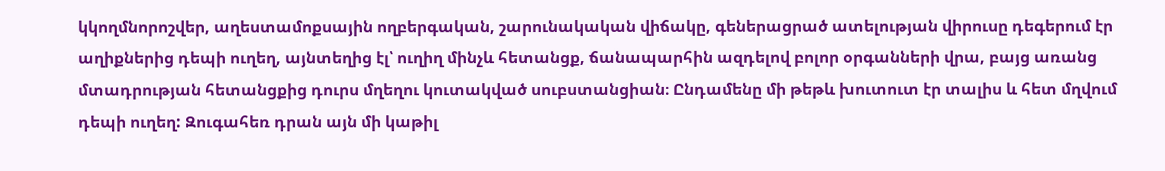կկողմնորոշվեր, աղեստամոքսային ողբերգական, շարունակական վիճակը, գեներացրած ատելության վիրուսը դեգերում էր աղիքներից դեպի ուղեղ, այնտեղից էլ՝ ուղիղ մինչև հետանցք, ճանապարհին ազդելով բոլոր օրգանների վրա, բայց առանց մտադրության հետանցքից դուրս մղեղու կուտակված սուբստանցիան։ Ընդամենը մի թեթև խուտուտ էր տալիս և հետ մղվում դեպի ուղեղ: Զուգահեռ դրան այն մի կաթիլ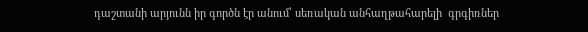դաշտանի արյունն իր գործն էր անում՝ սեռական անհաղթահարելի  գրգիռներ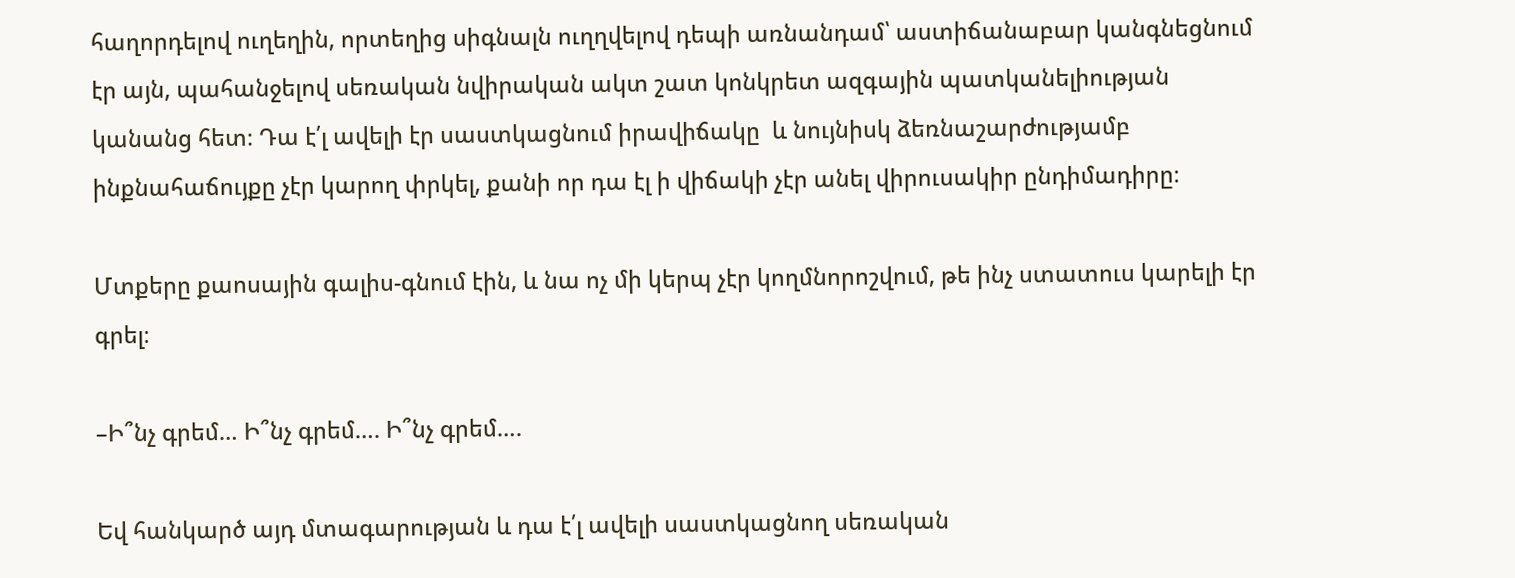հաղորդելով ուղեղին, որտեղից սիգնալն ուղղվելով դեպի առնանդամ՝ աստիճանաբար կանգնեցնում էր այն, պահանջելով սեռական նվիրական ակտ շատ կոնկրետ ազգային պատկանելիության կանանց հետ։ Դա է՛լ ավելի էր սաստկացնում իրավիճակը  և նույնիսկ ձեռնաշարժությամբ ինքնահաճույքը չէր կարող փրկել, քանի որ դա էլ ի վիճակի չէր անել վիրուսակիր ընդիմադիրը։

Մտքերը քաոսային գալիս-գնում էին, և նա ոչ մի կերպ չէր կողմնորոշվում, թե ինչ ստատուս կարելի էր գրել։

–Ի՞նչ գրեմ… Ի՞նչ գրեմ…. Ի՞նչ գրեմ….

Եվ հանկարծ այդ մտագարության և դա է՛լ ավելի սաստկացնող սեռական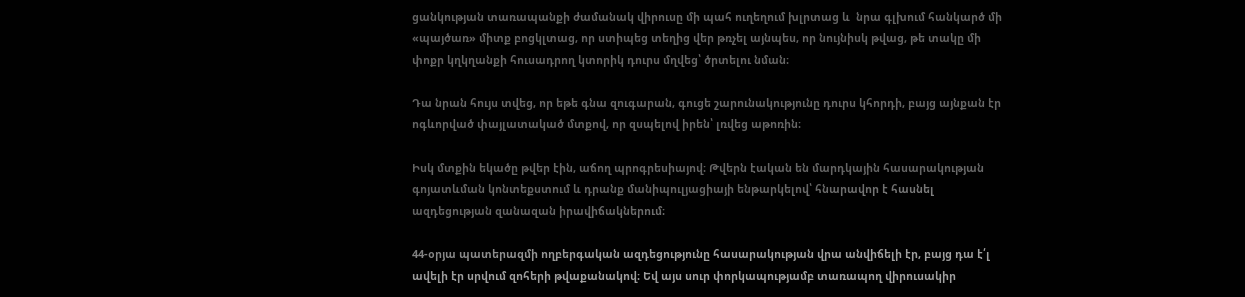ցանկության տառապանքի ժամանակ վիրուսը մի պահ ուղեղում խլրտաց և  նրա գլխում հանկարծ մի «պայծառ» միտք բոցկլտաց, որ ստիպեց տեղից վեր թռչել այնպես, որ նույնիսկ թվաց, թե տակը մի փոքր կղկղանքի հուսադրող կտորիկ դուրս մղվեց՝ ծրտելու նման։

Դա նրան հույս տվեց, որ եթե գնա զուգարան, գուցե շարունակությունը դուրս կհորդի, բայց այնքան էր ոգևորված փայլատակած մտքով, որ զսպելով իրեն՝ լռվեց աթոռին։

Իսկ մտքին եկածը թվեր էին, աճող պրոգրեսիայով։ Թվերն էական են մարդկային հասարակության գոյատևման կոնտեքստում և դրանք մանիպուլյացիայի ենթարկելով՝ հնարավոր է հասնել ազդեցության զանազան իրավիճակներում։

44-օրյա պատերազմի ողբերգական ազդեցությունը հասարակության վրա անվիճելի էր, բայց դա է՛լ ավելի էր սրվում զոհերի թվաքանակով։ Եվ այս սուր փորկապությամբ տառապող վիրուսակիր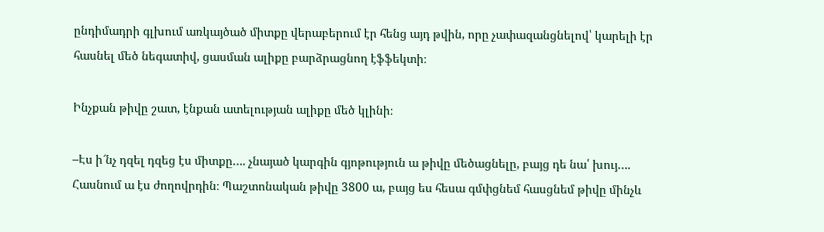ընդիմադրի գլխում առկայծած միտքը վերաբերում էր հենց այդ թվին, որը չափազանցնելով՝ կարելի էր հասնել մեծ նեգատիվ, ցասման ալիքը բարձրացնող էֆֆեկտի։

Ինչքան թիվը շատ, էնքան ատելության ալիքը մեծ կլինի։

–Էս ի՜նչ դզել դզեց էս միտքը…. չնայած կարգին գյոթություն ա թիվը մեծացնելը, բայց դե նա՛ խույ…. Հասնում ա էս ժողովրդին։ Պաշտոնական թիվը 3800 ա, բայց ես հեսա գմփցնեմ հասցնեմ թիվը մինչև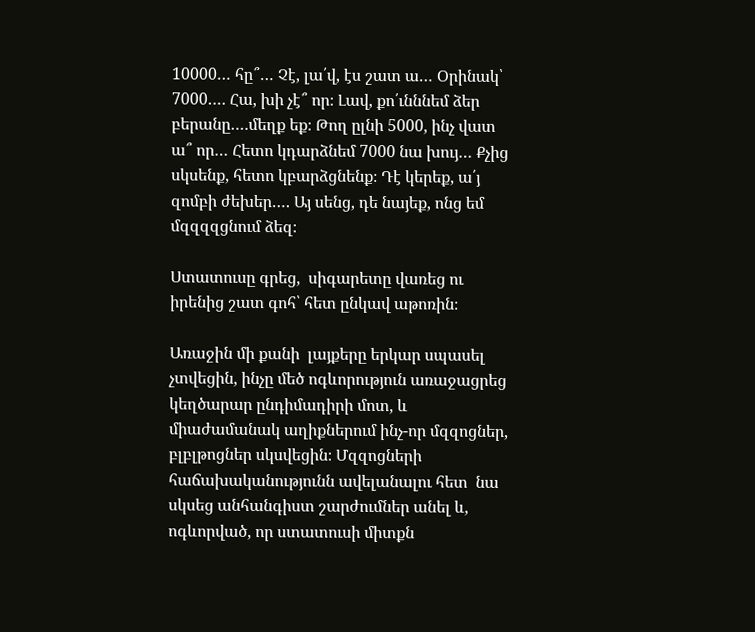10000… հը՞… Չէ, լա՛վ, էս շատ ա… Օրինակ՝ 7000…. Հա, խի չէ՞ որ։ Լավ, քո՛ւնննեմ ձեր բերանը….մեղք եք։ Թող ըլնի 5000, ինչ վատ ա՞ որ… Հետո կդարձնեմ 7000 նա խույ… Քչից սկսենք, հետո կբարձցնենք։ Դէ կերեք, ա՛յ զոմբի ժեխեր…. Այ սենց, դե նայեք, ոնց եմ մզզզզցնում ձեզ։

Ստատուսը գրեց,  սիգարետը վառեց ու իրենից շատ գոհ՝ հետ ընկավ աթոռին։

Առաջին մի քանի  լայքերը երկար սպասել չտվեցին, ինչը մեծ ոգևորություն առաջացրեց կեղծարար ընդիմադիրի մոտ, և միաժամանակ աղիքներում ինչ-որ մզզոցներ, բլբլթոցներ սկսվեցին։ Մզզոցների հաճախականությունն ավելանալու հետ  նա սկսեց անհանգիստ շարժումներ անել և, ոգևորված, որ ստատուսի միտքն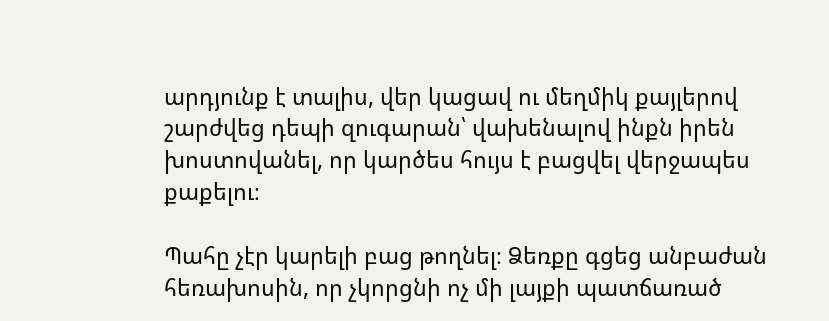արդյունք է տալիս, վեր կացավ ու մեղմիկ քայլերով շարժվեց դեպի զուգարան՝ վախենալով ինքն իրեն խոստովանել, որ կարծես հույս է բացվել վերջապես քաքելու։

Պահը չէր կարելի բաց թողնել։ Ձեռքը գցեց անբաժան հեռախոսին, որ չկորցնի ոչ մի լայքի պատճառած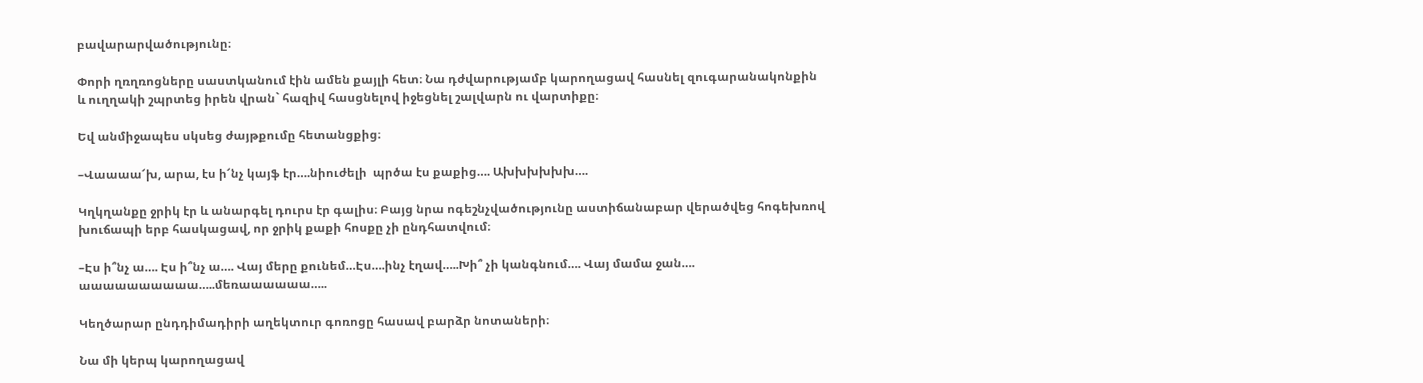բավարարվածությունը։

Փորի ղռղռոցները սաստկանում էին ամեն քայլի հետ։ Նա դժվարությամբ կարողացավ հասնել զուգարանակոնքին և ուղղակի շպրտեց իրեն վրան` հազիվ հասցնելով իջեցնել շալվարն ու վարտիքը։

Եվ անմիջապես սկսեց ժայթքումը հետանցքից։

–Վաաաա՜խ, արա, էս ի՜նչ կայֆ էր….նիուժելի  պրծա էս քաքից…. Ախխխխխխ….

Կղկղանքը ջրիկ էր և անարգել դուրս էր գալիս։ Բայց նրա ոգեշնչվածությունը աստիճանաբար վերածվեց հոգեխռով խուճապի երբ հասկացավ, որ ջրիկ քաքի հոսքը չի ընդհատվում։

–Էս ի՞նչ ա…. Էս ի՞նչ ա…. Վայ մերը քունեմ…Էս….ինչ էղավ…..Խի՞ չի կանգնում…. Վայ մամա ջան…. աաաաաաաաաա…..մեռաաաաաա…..

Կեղծարար ընդդիմադիրի աղեկտուր գոռոցը հասավ բարձր նոտաների։

Նա մի կերպ կարողացավ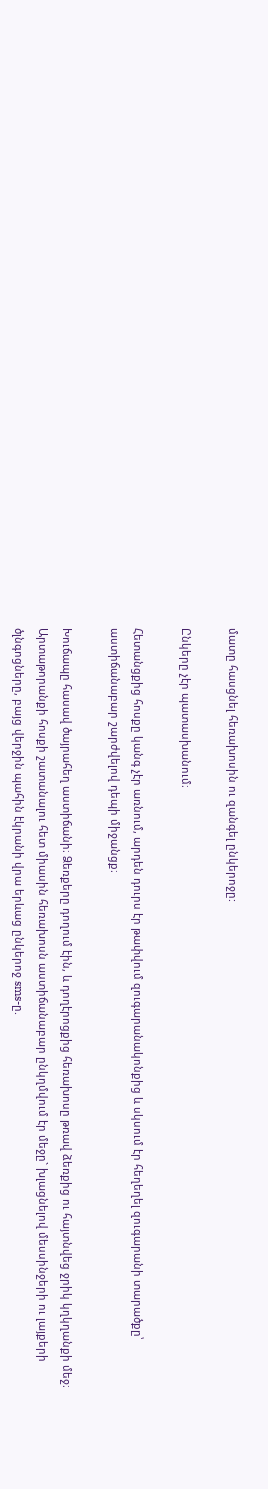մատը հասցնել հեռախոսին ու զանգել ընկերոջը:

Ընկերը չէր պատասխանում։

Հետանցքից հոսքը կանգ չէր առնում, արդեն դուրս էր թափվում զուգարանակոնքից և սկսում էր հեղեղել զուգարանի տարածքը՝ աստիճանաբար շարժվելով դեպի միջանցք։

Խուճապը հասավ ծայրահեղ աստիճանի։ Ձեռքերը դողում էին, և դողէրոցքից հեռախոսը թռավ ձեռքից ու հայտնվեց ջրիկ կղկղանքի մեջ։ Արտաթորանքի հոսքի շատանալու հետ միասին հեռախոսն աստիճանաբար ընկղմվում էր մեջը` խլացնելով մեսսինջերի ու լայքերի ծլնգոցները, բայց վերջին պահին էկրանի վրա երևաց ընկերոջ sms-ը.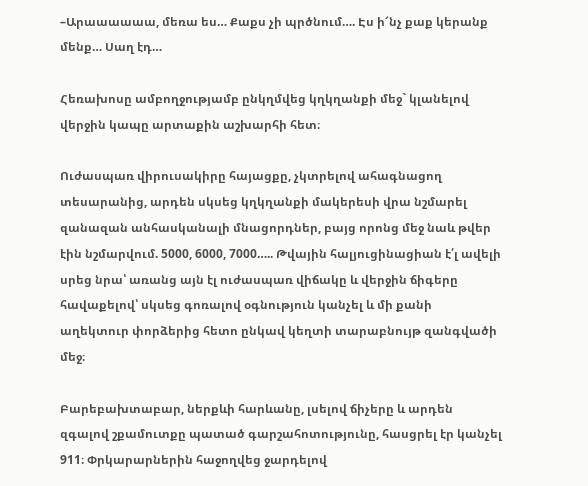–Արաաաաաա, մեռա ես… Քաքս չի պրծնում…. Էս ի՜նչ քաք կերանք մենք… Սաղ էդ…

Հեռախոսը ամբողջությամբ ընկղմվեց կղկղանքի մեջ` կլանելով վերջին կապը արտաքին աշխարհի հետ։

Ուժասպառ վիրուսակիրը հայացքը, չկտրելով ահագնացող տեսարանից, արդեն սկսեց կղկղանքի մակերեսի վրա նշմարել զանազան անհասկանալի մնացորդներ, բայց որոնց մեջ նաև թվեր էին նշմարվում. 5000, 6000, 7000….. Թվային հալյուցինացիան է՛լ ավելի սրեց նրա՝ առանց այն էլ ուժասպառ վիճակը և վերջին ճիգերը հավաքելով՝ սկսեց գոռալով օգնություն կանչել և մի քանի աղեկտուր փորձերից հետո ընկավ կեղտի տարաբնույթ զանգվածի մեջ։

Բարեբախտաբար, ներքևի հարևանը, լսելով ճիչերը և արդեն զգալով շքամուտքը պատած գարշահոտությունը, հասցրել էր կանչել 911։ Փրկարարներին հաջողվեց ջարդելով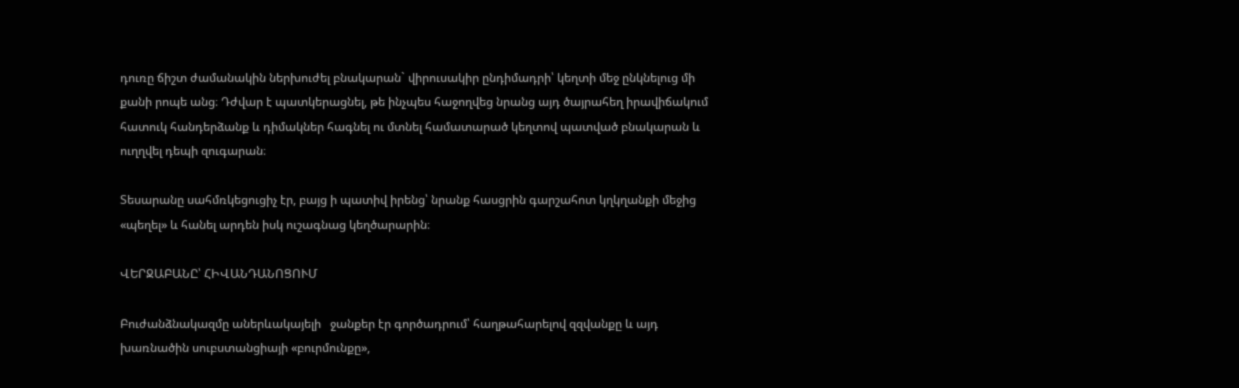դուռը ճիշտ ժամանակին ներխուժել բնակարան` վիրուսակիր ընդիմադրի՝ կեղտի մեջ ընկնելուց մի քանի րոպե անց։ Դժվար է պատկերացնել, թե ինչպես հաջողվեց նրանց այդ ծայրահեղ իրավիճակում հատուկ հանդերձանք և դիմակներ հագնել ու մտնել համատարած կեղտով պատված բնակարան և ուղղվել դեպի զուգարան։

Տեսարանը սահմռկեցուցիչ էր, բայց ի պատիվ իրենց՝ նրանք հասցրին գարշահոտ կղկղանքի մեջից «պեղել» և հանել արդեն իսկ ուշագնաց կեղծարարին։

ՎԵՐՋԱԲԱՆԸ՝ ՀԻՎԱՆԴԱՆՈՑՈՒՄ

Բուժանձնակազմը աներևակայելի   ջանքեր էր գործադրում՝ հաղթահարելով զզվանքը և այդ խառնածին սուբստանցիայի «բուրմունքը»,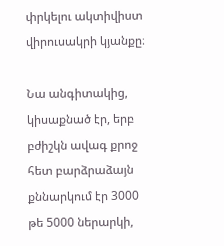փրկելու ակտիվիստ վիրուսակրի կյանքը։

Նա անգիտակից, կիսաքնած էր, երբ բժիշկն ավագ քրոջ հետ բարձրաձայն քննարկում էր 3000 թե 5000 ներարկի,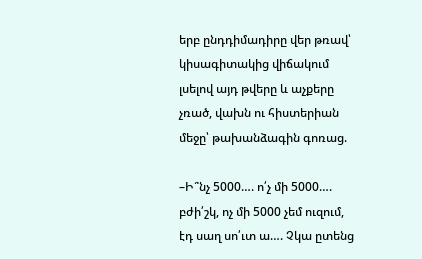երբ ընդդիմադիրը վեր թռավ՝ կիսագիտակից վիճակում լսելով այդ թվերը և աչքերը չռած, վախն ու հիստերիան մեջը՝ թախանձագին գոռաց.

–Ի՞նչ 5000…. ո՛չ մի 5000…. բժի՛շկ, ոչ մի 5000 չեմ ուզում, էդ սաղ սո՛ւտ ա…. Չկա ըտենց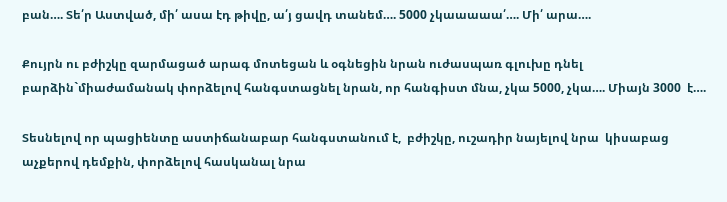բան…. Տե՛ր Աստված, մի՛ ասա էդ թիվը, ա՛յ ցավդ տանեմ…. 5000 չկաաաաա՛…. Մի՛ արա….

Քույրն ու բժիշկը զարմացած արագ մոտեցան և օգնեցին նրան ուժասպառ գլուխը դնել բարձին`միաժամանակ փորձելով հանգստացնել նրան, որ հանգիստ մնա, չկա 5000, չկա…. Միայն 3000  է….

Տեսնելով որ պացիենտը աստիճանաբար հանգստանում է,  բժիշկը, ուշադիր նայելով նրա  կիսաբաց աչքերով դեմքին, փորձելով հասկանալ նրա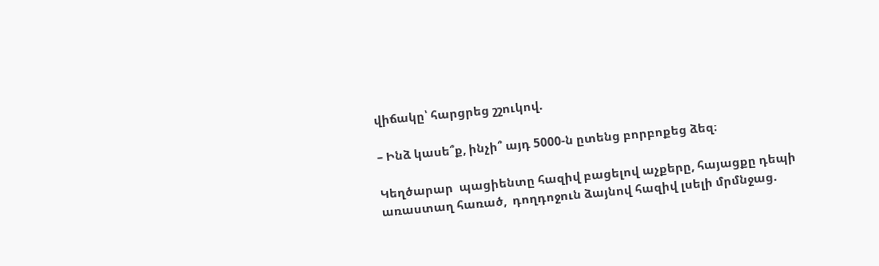վիճակը՝ հարցրեց շշուկով.

– Ինձ կասե՞ք, ինչի՞ այդ 5000-ն ըտենց բորբոքեց ձեզ։

Կեղծարար  պացիենտը հազիվ բացելով աչքերը, հայացքը դեպի առաստաղ հառած,  դողդոջուն ձայնով հազիվ լսելի մրմնջաց.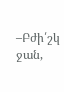–Բժի՛շկ ջան,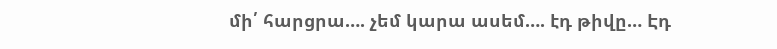մի՛ հարցրա…. չեմ կարա ասեմ…. էդ թիվը… Էդ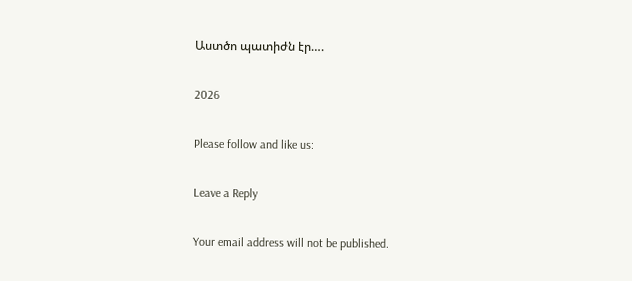Աստծո պատիժն էր….

2026

Please follow and like us:

Leave a Reply

Your email address will not be published.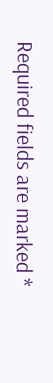Required fields are marked *